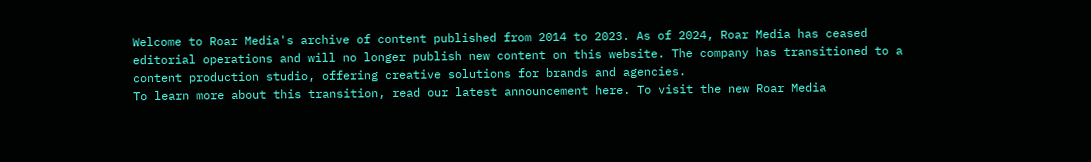Welcome to Roar Media's archive of content published from 2014 to 2023. As of 2024, Roar Media has ceased editorial operations and will no longer publish new content on this website. The company has transitioned to a content production studio, offering creative solutions for brands and agencies.
To learn more about this transition, read our latest announcement here. To visit the new Roar Media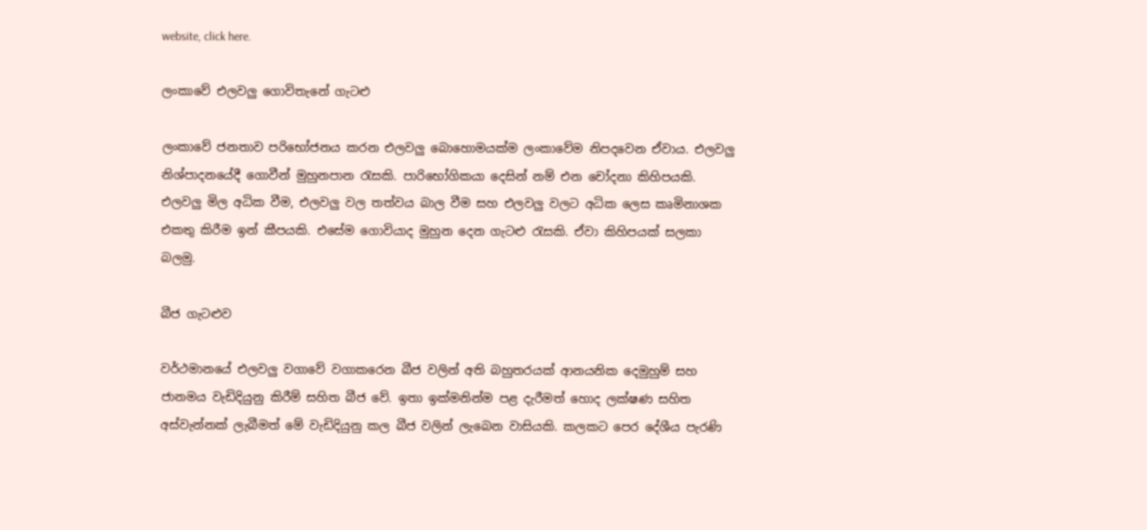website, click here.

ලංකාවේ එලවලු ගොවිතැනේ ගැටළු

ලංකාවේ ජනතාව පරිභෝජනය කරන එලවලු බොහොමයක්ම ලංකාවේම නිපදවෙන ඒවාය. එලවලු නිශ්පාදනයේදී ගොවීන් මුහුනපාන රැසකි. පාරිභෝගිකයා දෙසින් නම් එන චෝදනා කිහිපයකි. එලවලු මිල අධික වීම, එලවලු වල තත්වය බාල වීම සහ එලවලු වලට අධික ලෙස කෘමිනාශක එකතු කිරීම ඉන් කීපයකි. එසේම ගොවියාද මුහුන දෙන ගැටළු රැසකි. ඒවා කිහිපයක් සලකා බලමු.

බීජ ගැටළුව

වර්ථමානයේ එලවලු වගාවේ වගාකරෙන බීජ වලින් අති බහුතරයක් ආනයනික දෙමුහුම් සහ ජානමය වැඩිදියුනු කිරීම් සහිත බීජ වේ. ඉතා ඉක්මනින්ම පළ දැරීමත් හොද ලක්ෂණ සහිත අස්වැන්නක් ලැබීමත් මේ වැඩිදියුනු කල බීජ වලින් ලැබෙන වාසියකි. කලකට පෙර දේශීය පැරණි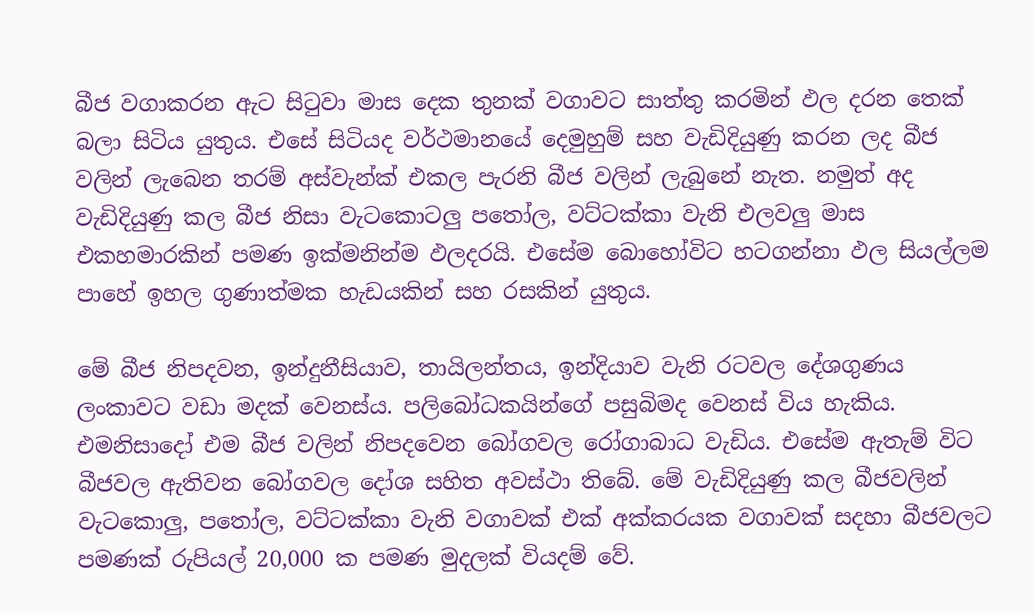බීජ වගාකරන ඇට සිටුවා මාස දෙක තුනක් වගාවට සාත්තු කරමින් ඵල දරන තෙක් බලා සිටිය යුතුය. එසේ සිටියද වර්ථමානයේ දෙමුහුම් සහ වැඩිදියුණු කරන ලද බීජ වලින් ලැබෙන තරම් අස්වැන්ක් එකල පැරනි බීජ වලින් ලැබුනේ නැත. නමුත් අද වැඩිදියුණු කල බීජ නිසා වැටකොටලු පතෝල, වට්ටක්කා වැනි එලවලු මාස එකහමාරකින් පමණ ඉක්මනින්ම ඵලදරයි. එසේම බොහෝවිට හටගන්නා ඵල සියල්ලම පාහේ ඉහල ගුණාත්මක හැඩයකින් සහ රසකින් යුතුය.

මේ බීජ නිපදවන, ඉන්දුනීසියාව, තායිලන්තය, ඉන්දියාව වැනි රටවල දේශගුණය ලංකාවට වඩා මදක් වෙනස්ය. පලිබෝධකයින්ගේ පසුබිමද වෙනස් විය හැකිය. එමනිසාදෝ එම බීජ වලින් නිපදවෙන බෝගවල රෝගාබාධ වැඩිය. එසේම ඇතැම් විට බීජවල ඇතිවන බෝගවල දෝශ සහිත අවස්ථා තිබේ. මේ වැඩිදියුණු කල බීජවලින් වැටකොලු, පතෝල, වට්ටක්කා වැනි වගාවක් එක් අක්කරයක වගාවක් සදහා බීජවලට පමණක් රුපියල් 20,000 ක පමණ මුදලක් වියදම් වේ.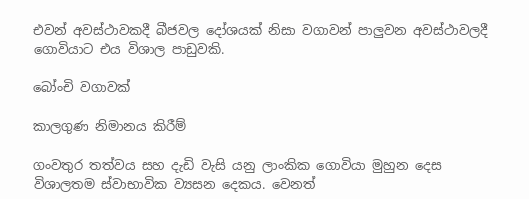එවන් අවස්ථාවකදී බීජවල දෝශයක් නිසා වගාවන් පාලුවන අවස්ථාවලදී ගොවියාට එය විශාල පාඩුවකි.

බෝංචි වගාවක්

කාලගුණ නිමානය කිරීම්

ගංවතුර තත්වය සහ දැඩි වැසි යනු ලාංකික ගොවියා මුහුන දෙස විශාලතම ස්වාභාවික ව්‍යසන දෙකය. වෙනත්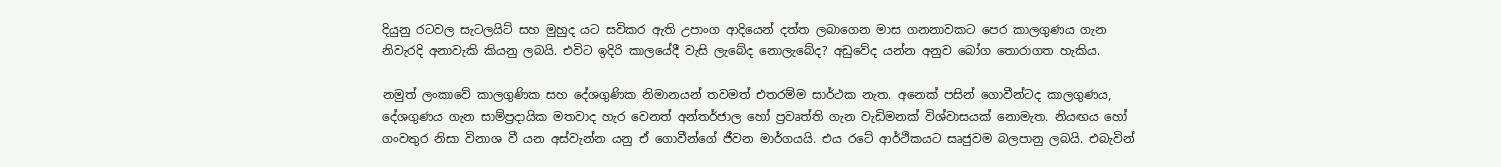දියුනු රටවල සැටලයිට් සහ මුහුද යට සවිකර ඇති උපාංග ආදියෙන් දත්ත ලබාගෙන මාස ගනනාවකට පෙර කාලගුණය ගැන නිවැරදි අනාවැකි කියනු ලබයි. එවිට ඉදිරි කාලයේදී වැසි ලැබේද නොලැබේද? අඩුවේද යන්න අනුව බෝග තොරාගත හැකිය.

නමුත් ලංකාවේ කාලගුණික සහ දේශගුණික නිමානයන් තවමත් එතරම්ම සාර්ථක නැත. අනෙක් පසින් ගොවීන්ටද කාලගුණය, දේශගුණය ගැන සාම්ප්‍රදායික මතවාද හැර වෙනත් අන්තර්ජාල හෝ ප්‍රවෘත්ති ගැන වැඩිමනක් විශ්වාසයක් නොමැත. නියඟය හෝ ගංවතුර නිසා විනාශ වී යන අස්වැන්න යනු ඒ ගොවීන්ගේ ජීවන මාර්ගයයි. එය රටේ ආර්ථිකයට සෘජුවම බලපානු ලබයි. එබැවින්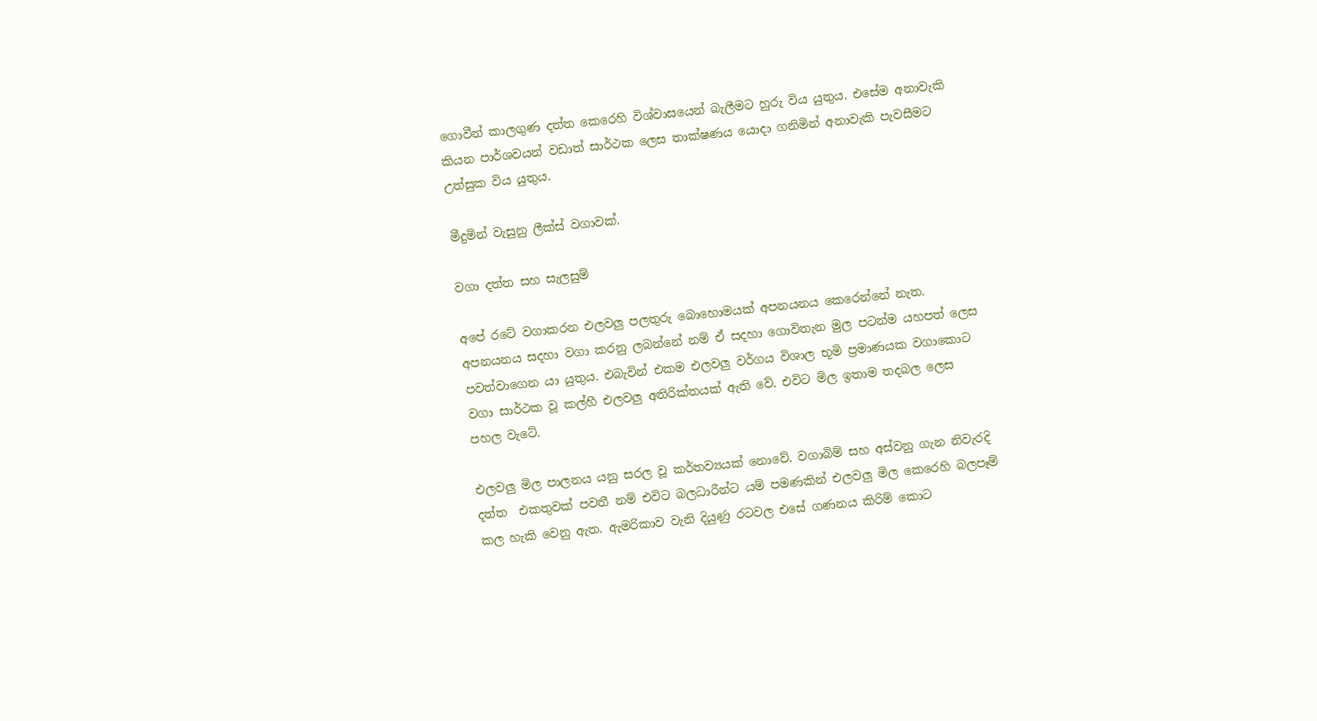ගොවීන් කාලගුණ දත්ත කෙරෙහි විශ්වාසයෙන් බැලීමට හුරු විය යුතුය. එසේම අනාවැකි කියන පාර්ශවයන් වඩාත් සාර්ථක ලෙස තාක්ෂණය යොදා ගනිමින් අනාවැකි පැවසීමට උත්සුක විය යුතුය.

මීදුමින් වැසුනු ලීක්ස් වගාවක්.

වගා දත්ත සහ සැලසුම්

අපේ රටේ වගාකරන එලවලු පලතුරු බොහොමයක් අපනයනය කෙරෙන්නේ නැත. අපනයනය සදහා වගා කරනු ලබන්නේ නම් ඒ සදහා ගොවිතැන මුල පටන්ම යහපත් ලෙස පවත්වාගෙන යා යුතුය. එබැවින් එකම එලවලු වර්ගය විශාල භූමි ප්‍රමාණයක වගාකොට වගා සාර්ථක වූ කල්හී එලවලු අතිරික්තයක් ඇති වේ. එවිට මිල ඉතාම තදබල ලෙස පහල වැටේ.

එලවලු මිල පාලනය යනු සරල වූ කර්තව්‍යයක් නොවේ. වගාබිම් සහ අස්වනු ගැන නිවැරදි දත්ත  එකතුවක් පවතී නම් එවිට බලධාරීන්ට යම් පමණකින් එලවලු මිල කෙරෙහි බලපෑම් කල හැකි වෙනු ඇත. ඇමරිකාව වැනි දියුණු රටවල එසේ ගණනය කිරිම් කොට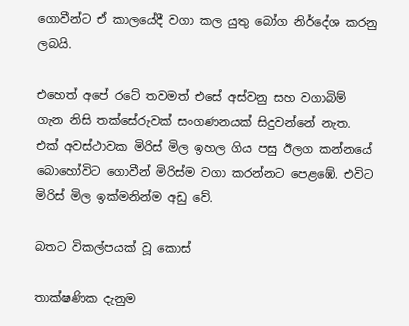ගොවීන්ට ඒ කාලයේදී වගා කල යුතු බෝග නිර්දේශ කරනු ලබයි.

එහෙත් අපේ රටේ තවමත් එසේ අස්වනු සහ වගාබිම් ගැන නිසි තක්සේරුවක් සංගණනයක් සිදුවන්නේ නැත. එක් අවස්ථාවක මිරිස් මිල ඉහල ගිය පසු ඊලග කන්නයේ බොහෝවිට ගොවීන් මිරිස්ම වගා කරන්නට පෙළඹේ. එවිට මිරිස් මිල ඉක්මනින්ම අඩු වේ.

බතට විකල්පයක් වූ කොස්

තාක්ෂණික දැනුම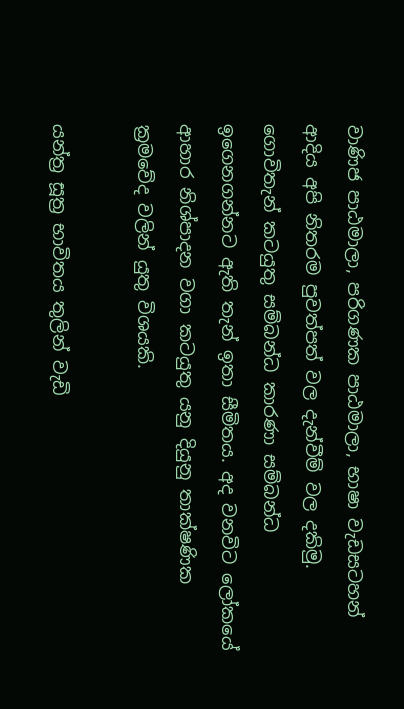වාණිජ පාඨමාලා, පරිගණක පාඨමාලා, භාෂා වැඩසටහන් ආදිය අපි නිතරම පුවත්පත් වල දැන්වීම් වල දකිමු. ගොවිතැන් කටයුතු සම්බන්ධ කාරණා සම්බන්ධ ඉගෙනගන්නට ඇති තැන් ඉතා සීමිතය. අද වනවිට ලෝකයේ ආහාර නිශ්පාදන වගා කටයුතු යනු දියුනු තාක්ෂණික ක්‍රමවේද වලින් යුතු විශයකි.

යන්ත්‍ර සූත්‍ර භාවිතය තුලින් වැඩි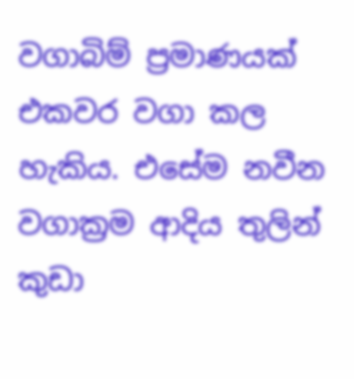වගාබිම් ප්‍රමාණයක් එකවර වගා කල හැකිය. එසේම නවීන වගාක්‍රම ආදිය තුලින් කුඩා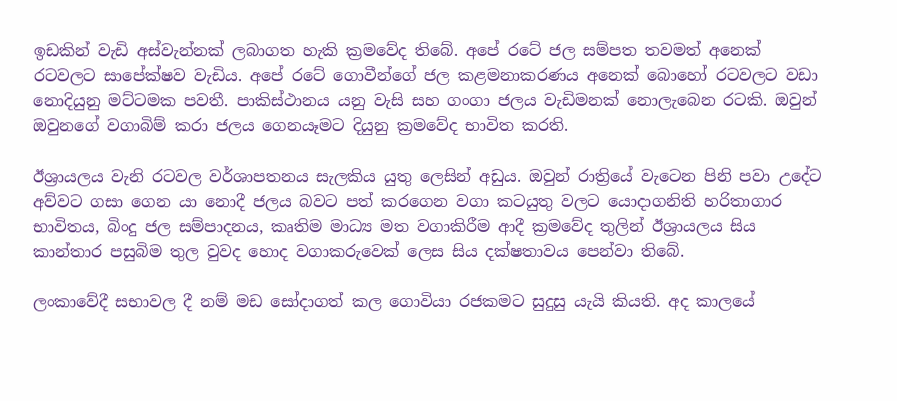ඉඩකින් වැඩි අස්වැන්නක් ලබාගත හැකි ක්‍රමවේද තිබේ. අපේ රටේ ජල සම්පත තවමත් අනෙක් රටවලට සාපේක්ෂව වැඩිය. අපේ රටේ ගොවීන්ගේ ජල කළමනාකරණය අනෙක් බොහෝ රටවලට වඩා නොදියුනු මට්ටමක පවතී. පාකිස්ථානය යනු වැසි සහ ගංගා ජලය වැඩිමනක් නොලැබෙන රටකි. ඔවුන් ඔවුනගේ වගාබිම් කරා ජලය ගෙනයෑමට දියුනු ක්‍රමවේද භාවිත කරති.

ඊශ්‍රායලය වැනි රටවල වර්ශාපතනය සැලකිය යුතු ලෙසින් අඩුය. ඔවුන් රාත්‍රියේ වැටෙන පිනි පවා උදේට අව්වට ගසා ගෙන යා නොදී ජලය බවට පත් කරගෙන වගා කටයුතු වලට යොදාගනිති හරිතාගාර භාවිතය, බිංදු ජල සම්පාදනය, කෘතිම මාධ්‍ය මත වගාකිරීම ආදී ක්‍රමවේද තුලින් ඊශ්‍රායලය සිය කාන්තාර පසුබිම තුල වුවද හොද වගාකරුවෙක් ලෙස සිය දක්ෂතාවය පෙන්වා තිබේ.

ලංකාවේදී සභාවල දී නම් මඩ සෝදාගත් කල ගොවියා රජකමට සුදුසු යැයි කියති. අද කාලයේ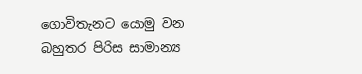ගොවිතැනට යොමු වන බහුතර පිරිස සාමාන්‍ය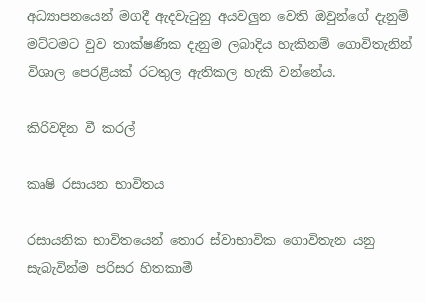අධ්‍යාපනයෙන් මගදී ඇදවැටුනු අයවලුන වෙති ඔවුන්ගේ දැනුම් මට්ටමට වුව තාක්ෂණික දැනුම ලබාදිය හැකිනම් ගොවිතැනින් විශාල පෙරළියක් රටතුල ඇතිකල හැකි වන්නේය.

කිරිවදින වී කරල්

කෘෂි රසායන භාවිතය

රසායනික භාවිතයෙන් තොර ස්වාභාවික ගොවිතැන යනු සැබැවින්ම පරිසර හිතකාමී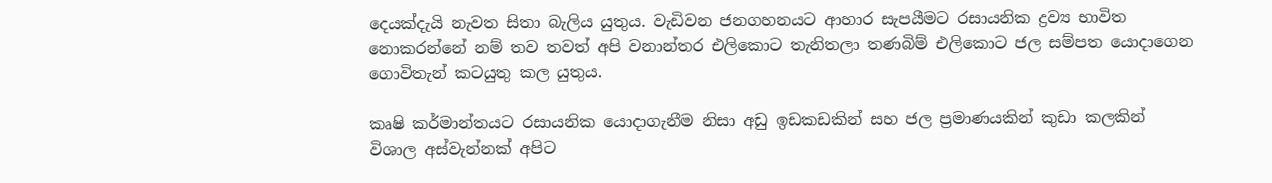දෙයක්දැයි නැවත සිතා බැලිය යුතුය. වැඩිවන ජනගහනයට ආහාර සැපයීමට රසායනික ද්‍රව්‍ය භාවිත නොකරන්නේ නම් තව තවත් අපි වනාන්තර එලිකොට තැනිතලා තණබිම් එලිකොට ජල සම්පත යොදාගෙන ගොවිතැන් කටයුතු කල යුතුය.

කෘෂි කර්මාන්තයට රසායනික යොදාගැනීම නිසා අඩු ඉඩකඩකින් සහ ජල ප්‍රමාණයකින් කුඩා කලකින් විශාල අස්වැන්නක් අපිට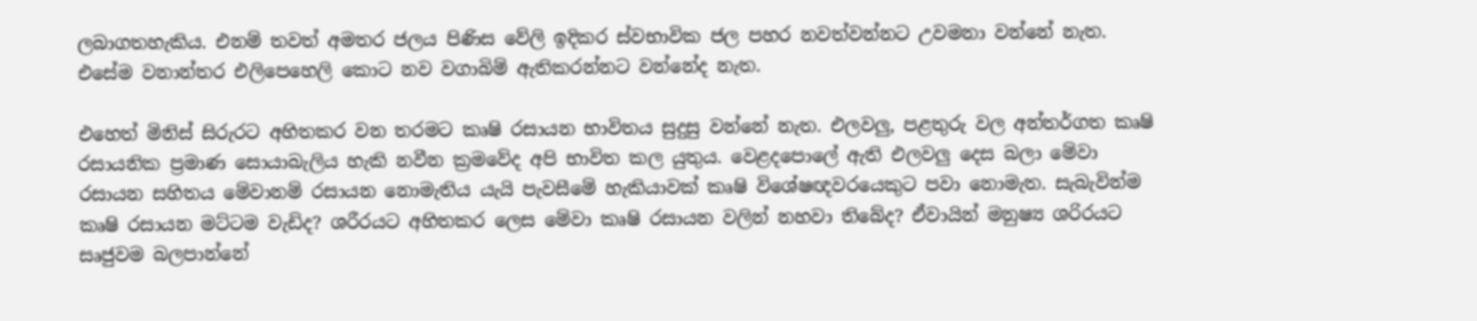ලබාගතහැකිය. එනම් තවත් අමතර ජලය පිණිස වේලි ඉදිකර ස්වභාවික ජල පහර නවත්වන්නට උවමනා වන්නේ නැත. එසේම වනාන්තර එලිපෙහෙලි කොට නව වගාබිම් ඇතිකරන්නට වන්නේද නැත.

එහෙත් මිනිස් සිරුරට අහිතකර වන තරමට කෘෂි රසායන භාවිතය සුදුසු වන්නේ නැත. එලවලු, පළතුරු වල අන්තර්ගත කෘෂි රසායනික ප්‍රමාණ සොයාබැලිය හැකි නවීන ක්‍රමවේද අපි භාවිත කල යුතුය. වෙළදපොලේ ඇති එලවලු දෙස බලා මේවා රසායන සහිතය මේවානම් රසායන නොමැතිය යැයි පැවසීමේ හැකියාවක් කෘෂි විශේෂඥවරයෙකුට පවා නොමැත. සැබැවින්ම කෘෂි රසායන මට්ටම වැඩිද? ශරීරයට අහිතකර ලෙස මේවා කෘෂි රසායන වලින් නහවා තිබේද? ඒවායින් මනුෂ්‍ය ශරිරයට සෘජුවම බලපාන්නේ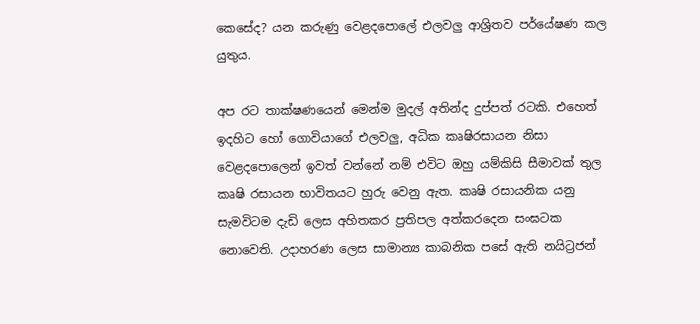කෙසේද? යන කරුණු වෙළදපොලේ එලවලු ආශ්‍රිතව පර්යේෂණ කල යුතුය.

අප රට තාක්ෂණයෙන් මෙන්ම මුදල් අතින්ද දුප්පත් රටකි. එහෙත් ඉදහිට හෝ ගොවියාගේ එලවලු, අධික කෘෂිරසායන නිසා වෙළදපොලෙන් ඉවත් වන්නේ නම් එවිට ඔහු යම්කිසි සීමාවක් තුල කෘෂි රසායන භාවිතයට හුරු වෙනු ඇත. කෘෂි රසායනික යනු සැමවිටම දැඩි ලෙස අහිතකර ප්‍රතිපල අත්කරදෙන සංඝටක නොවෙති. උදාහරණ ලෙස සාමාන්‍ය කාබනික පසේ ඇති නයිට්‍රජන්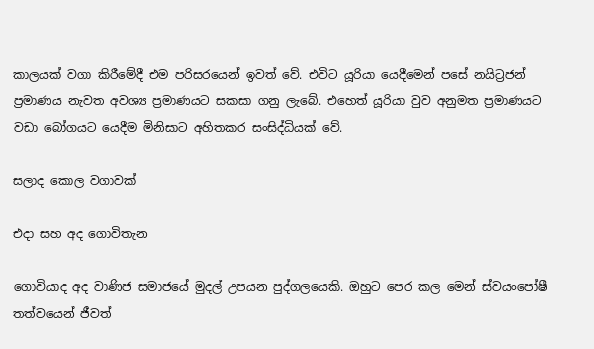කාලයක් වගා කිරීමේදී එම පරිසරයෙන් ඉවත් වේ. එවිට යූරියා යෙදීමෙන් පසේ නයිට්‍රජන් ප්‍රමාණය නැවත අවශ්‍ය ප්‍රමාණයට සකසා ගනු ලැබේ. එහෙත් යූරියා වුව අනුමත ප්‍රමාණයට වඩා බෝගයට යෙදීම මිනිසාට අහිතකර සංසිද්ධියක් වේ.

සලාද කොල වගාවක්

එදා සහ අද ගොවිතැන

ගොවියාද අද වාණිජ සමාජයේ මුදල් උපයන පුද්ගලයෙකි. ඔහුට පෙර කල මෙන් ස්වයංපෝෂී තත්වයෙන් ජීවත්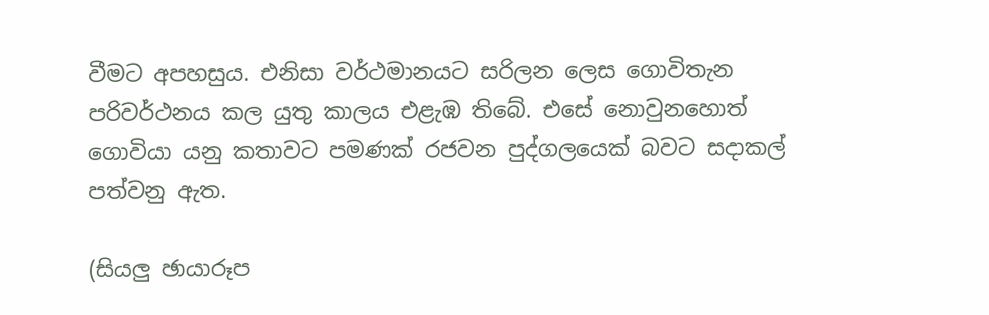වීමට අපහසුය. එනිසා වර්ථමානයට සරිලන ලෙස ගොවිතැන පරිවර්ථනය කල යුතු කාලය එළැඹ තිබේ. එසේ නොවුනහොත් ගොවියා යනු කතාවට පමණක් රජවන පුද්ගලයෙක් බවට සදාකල් පත්වනු ඇත.

(සියලු ඡායාරූප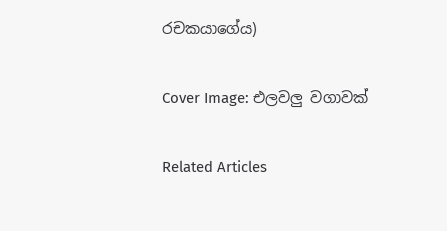රචකයාගේය)

Cover Image: එලවලු වගාවක්

Related Articles